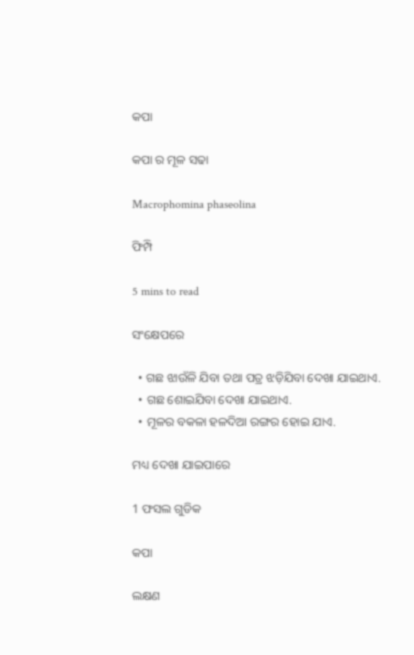କପା

କପା ର ମୂଳ ସଢା

Macrophomina phaseolina

ଫିମ୍ପି

5 mins to read

ସଂକ୍ଷେପରେ

  • ଗଛ ଝାଉଁଳି ଯିବା ତଥା ପତ୍ର ଝଡ଼ିଯିବା ଦେଖା ଯାଇଥାଏ.
  • ଗଛ ଶୋଇଯିବା ଦେଖା ଯାଇଥାଏ.
  • ମୂଳର ବକଳା ହଳଦିଆ ରଙ୍ଗର ହୋଇ ଯାଏ.

ମଧ୍ୟ ଦେଖା ଯାଇପାରେ

1 ଫସଲ ଗୁଡିକ

କପା

ଲକ୍ଷଣ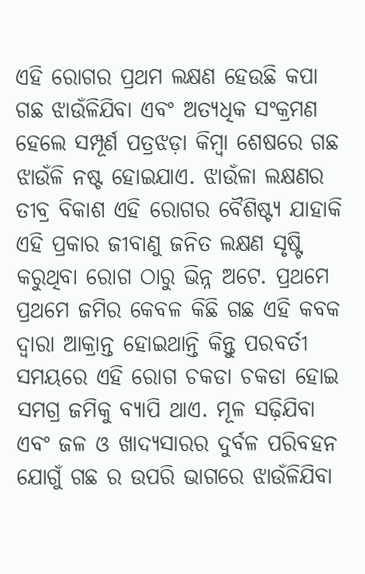ଏହି ରୋଗର ପ୍ରଥମ ଲକ୍ଷଣ ହେଉଛି କପା ଗଛ ଝାଉଁଳିଯିବା ଏବଂ ଅତ୍ୟଧିକ ସଂକ୍ରମଣ ହେଲେ ସମ୍ପୂର୍ଣ ପତ୍ରଝଡ଼ା କିମ୍ବା ଶେଷରେ ଗଛ ଝାଉଁଳି ନଷ୍ଟ ହୋଇଯାଏ. ଝାଉଁଳା ଲକ୍ଷଣର ତୀବ୍ର ବିକାଶ ଏହି ରୋଗର ବୈଶିଷ୍ଟ୍ୟ ଯାହାକି ଏହି ପ୍ରକାର ଜୀବାଣୁ ଜନିତ ଲକ୍ଷଣ ସୃଷ୍ଟି କରୁଥିବା ରୋଗ ଠାରୁ ଭିନ୍ନ ଅଟେ. ପ୍ରଥମେ ପ୍ରଥମେ ଜମିର କେବଳ କିଛି ଗଛ ଏହି କବକ ଦ୍ୱାରା ଆକ୍ରାନ୍ତ ହୋଇଥାନ୍ତି କିନ୍ତୁ ପରବର୍ତୀ ସମୟରେ ଏହି ରୋଗ ଚକଡା ଚକଡା ହୋଇ ସମଗ୍ର ଜମିକୁ ବ୍ୟାପି ଥାଏ. ମୂଳ ସଢ଼ିଯିବା ଏବଂ ଜଳ ଓ ଖାଦ୍ୟସାରର ଦୁର୍ବଳ ପରିବହନ ଯୋଗୁଁ ଗଛ ର ଉପରି ଭାଗରେ ଝାଉଁଳିଯିବା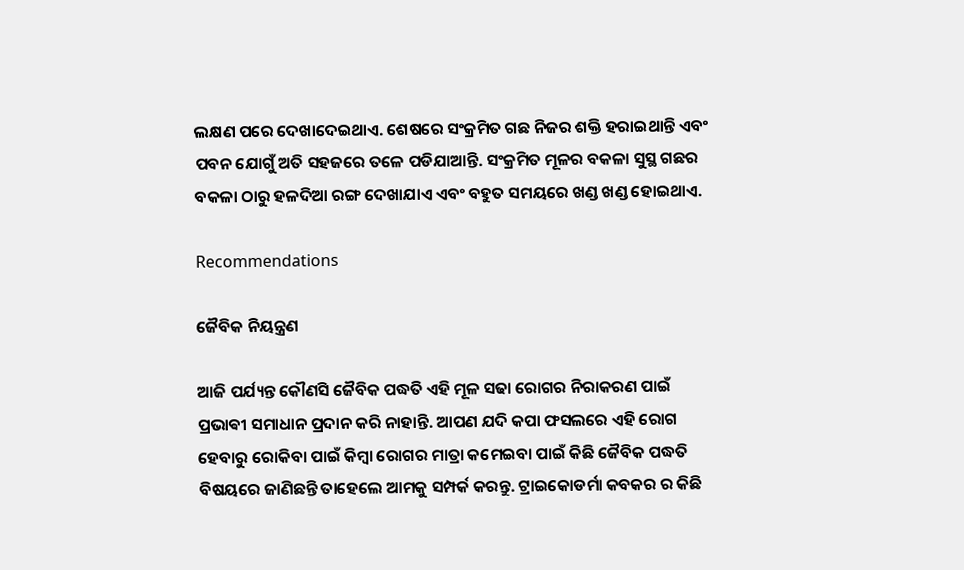ଲକ୍ଷଣ ପରେ ଦେଖାଦେଇଥାଏ. ଶେଷରେ ସଂକ୍ରମିତ ଗଛ ନିଜର ଶକ୍ତି ହରାଇଥାନ୍ତି ଏବଂ ପବନ ଯୋଗୁଁ ଅତି ସହଜରେ ତଳେ ପଡିଯାଆନ୍ତି. ସଂକ୍ରମିତ ମୂଳର ବକଳା ସୁସ୍ଥ ଗଛର ବକଳା ଠାରୁ ହଳଦିଆ ରଙ୍ଗ ଦେଖାଯାଏ ଏବଂ ବହୁତ ସମୟରେ ଖଣ୍ଡ ଖଣ୍ଡ ହୋଇଥାଏ.

Recommendations

ଜୈବିକ ନିୟନ୍ତ୍ରଣ

ଆଜି ପର୍ଯ୍ୟନ୍ତ କୌଣସି ଜୈବିକ ପଦ୍ଧତି ଏହି ମୂଳ ସଢା ରୋଗର ନିରାକରଣ ପାଇଁ ପ୍ରଭାଵୀ ସମାଧାନ ପ୍ରଦାନ କରି ନାହାନ୍ତି. ଆପଣ ଯଦି କପା ଫସଲରେ ଏହି ରୋଗ ହେବାରୁ ରୋକିବା ପାଇଁ କିମ୍ବା ରୋଗର ମାତ୍ରା କମେଇବା ପାଇଁ କିଛି ଜୈବିକ ପଦ୍ଧତି ବିଷୟରେ ଜାଣିଛନ୍ତି ତାହେଲେ ଆମକୁ ସମ୍ପର୍କ କରନ୍ତୁ. ଟ୍ରାଇକୋଡର୍ମା କବକର ର କିଛି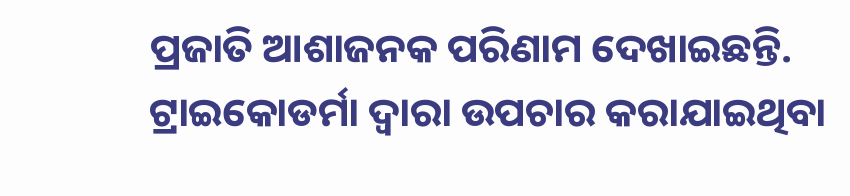ପ୍ରଜାତି ଆଶାଜନକ ପରିଣାମ ଦେଖାଇଛନ୍ତି. ଟ୍ରାଇକୋଡର୍ମା ଦ୍ୱାରା ଉପଚାର କରାଯାଇଥିବା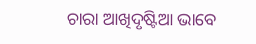ଚାରା ଆଖିଦୃଷ୍ଟିଆ ଭାବେ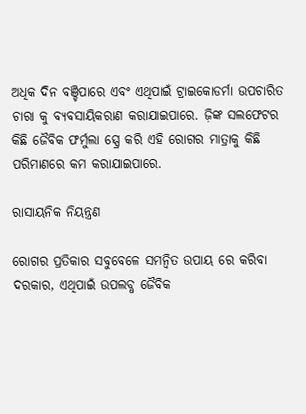ଅଧିକ ଦିନ ବଞ୍ଚିପାରେ ଏବଂ ଏଥିପାଇଁ ଟ୍ରାଇକୋଡର୍ମା ଉପଚାରିତ ଚାରା କୁ ବ୍ୟବସାୟିକରାଣ କରାଯାଇପାରେ. ଜ଼ିଙ୍କ ସଲଫେଟର କିଛି ଜୈବିକ ଫର୍ମୁଲା ସ୍ପ୍ରେ କରି ଏହି ରୋଗର ମାତ୍ରାକୁ କିଛି ପରିମାଣରେ କମ କରାଯାଇପାରେ.

ରାସାୟନିକ ନିୟନ୍ତ୍ରଣ

ରୋଗର ପ୍ରତିକାର ସବୁବେଳେ ସମନ୍ବିତ ଉପାୟ ରେ କରିବା ଦରକାର, ଏଥିପାଇଁ ଉପଲବ୍ଧ ଜୈବିକ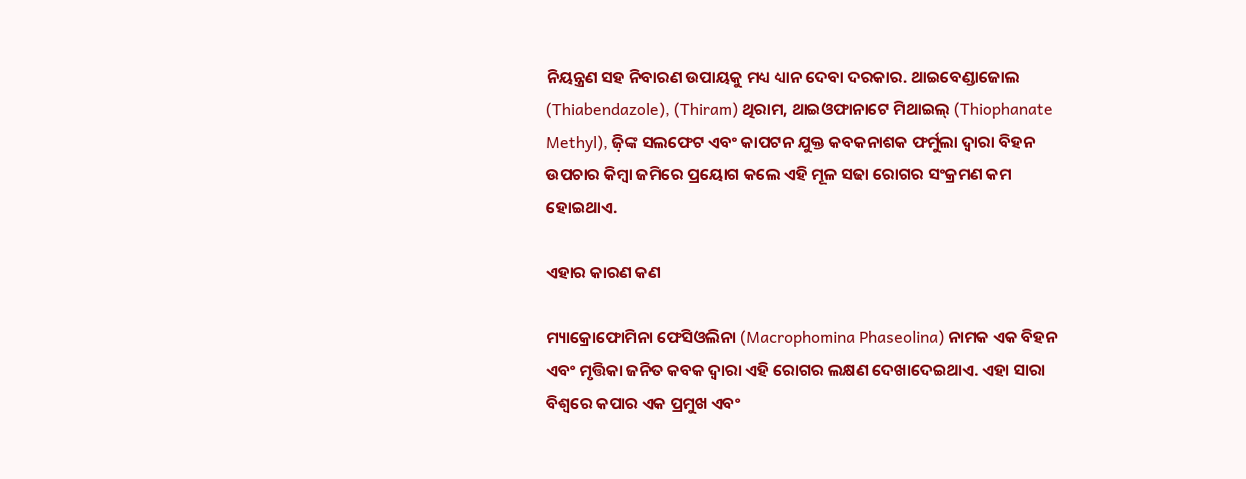ନିୟନ୍ତ୍ରଣ ସହ ନିବାରଣ ଉପାୟକୁ ମଧ୍ୟ ଧ୍ୟାନ ଦେବା ଦରକାର. ଥାଇବେଣ୍ଡାଜୋଲ (Thiabendazole), (Thiram) ଥିରାମ, ଥାଇଓଫାନାଟେ ମିଥାଇଲ୍ (Thiophanate Methyl), ଜ଼ିଙ୍କ ସଲଫେଟ ଏବଂ କାପଟନ ଯୁକ୍ତ କବକନାଶକ ଫର୍ମୁଲା ଦ୍ୱାରା ବିହନ ଉପଚାର କିମ୍ବା ଜମିରେ ପ୍ରୟୋଗ କଲେ ଏହି ମୂଳ ସଢା ରୋଗର ସଂକ୍ରମଣ କମ ହୋଇଥାଏ.

ଏହାର କାରଣ କଣ

ମ୍ୟାକ୍ରୋଫୋମିନା ଫେସିଓଲିନା (Macrophomina Phaseolina) ନାମକ ଏକ ବିହନ ଏବଂ ମୃତ୍ତିକା ଜନିତ କବକ ଦ୍ୱାରା ଏହି ରୋଗର ଲକ୍ଷଣ ଦେଖାଦେଇଥାଏ. ଏହା ସାରା ବିଶ୍ୱରେ କପାର ଏକ ପ୍ରମୁଖ ଏବଂ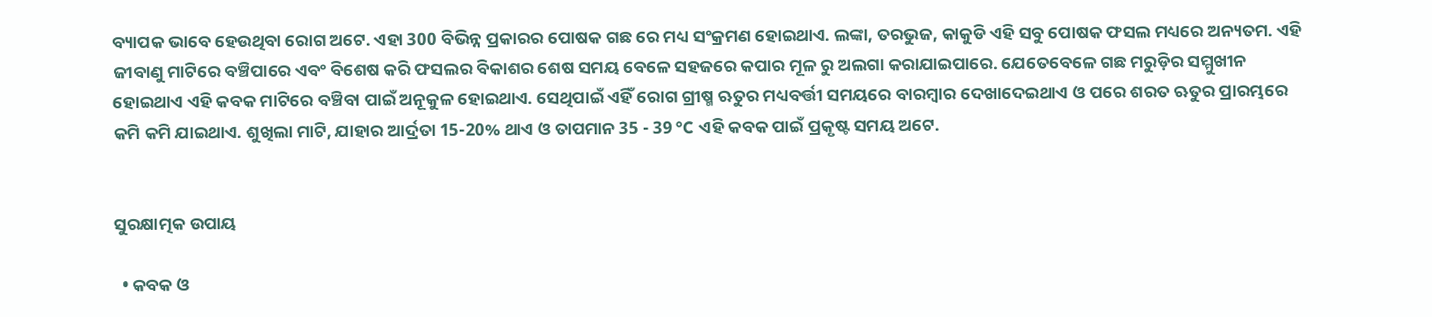ବ୍ୟାପକ ଭାବେ ହେଉଥିବା ରୋଗ ଅଟେ. ଏହା 300 ବିଭିନ୍ନ ପ୍ରକାରର ପୋଷକ ଗଛ ରେ ମଧ୍ୟ ସଂକ୍ରମଣ ହୋଇଥାଏ. ଲଙ୍କା, ତରଭୁଜ, କାକୁଡି ଏହି ସବୁ ପୋଷକ ଫସଲ ମଧ୍ୟରେ ଅନ୍ୟତମ. ଏହି ଜୀବାଣୁ ମାଟିରେ ବଞ୍ଚିପାରେ ଏବଂ ବିଶେଷ କରି ଫସଲର ବିକାଶର ଶେଷ ସମୟ ବେଳେ ସହଜରେ କପାର ମୂଳ ରୁ ଅଲଗା କରାଯାଇପାରେ. ଯେତେବେଳେ ଗଛ ମରୁଡ଼ିର ସମ୍ମୁଖୀନ ହୋଇଥାଏ ଏହି କବକ ମାଟିରେ ବଞ୍ଚିବା ପାଇଁ ଅନୂକୁଳ ହୋଇଥାଏ. ସେଥିପାଇଁ ଏହିଁ ରୋଗ ଗ୍ରୀଷ୍ମ ଋତୁର ମଧ୍ୟବର୍ତ୍ତୀ ସମୟରେ ବାରମ୍ବାର ଦେଖାଦେଇଥାଏ ଓ ପରେ ଶରତ ଋତୁର ପ୍ରାରମ୍ଭରେ କମି କମି ଯାଇଥାଏ. ଶୁଖିଲା ମାଟି, ଯାହାର ଆର୍ଦ୍ରତା 15-20% ଥାଏ ଓ ତାପମାନ 35 - 39 °C ଏହି କବକ ପାଇଁ ପ୍ରକୃଷ୍ଟ ସମୟ ଅଟେ.


ସୁରକ୍ଷାତ୍ମକ ଉପାୟ

  • କବକ ଓ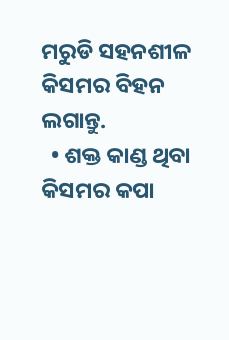ମରୁଡି ସହନଶୀଳ କିସମର ବିହନ ଲଗାନ୍ତୁ.
  • ଶକ୍ତ କାଣ୍ଡ ଥିବା କିସମର କପା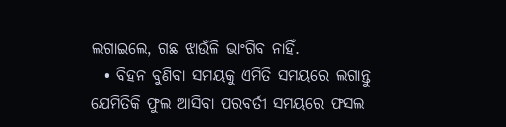ଲଗାଇଲେ, ଗଛ ଝାଉଁଳି ଭାଂଗିବ ନାହିଁ.
  • ବିହନ ବୁଣିବା ସମୟକୁ ଏମିତି ସମୟରେ ଲଗାନ୍ତୁ ଯେମିତିକି ଫୁଲ ଆସିବା ପରବର୍ତୀ ସମୟରେ ଫସଲ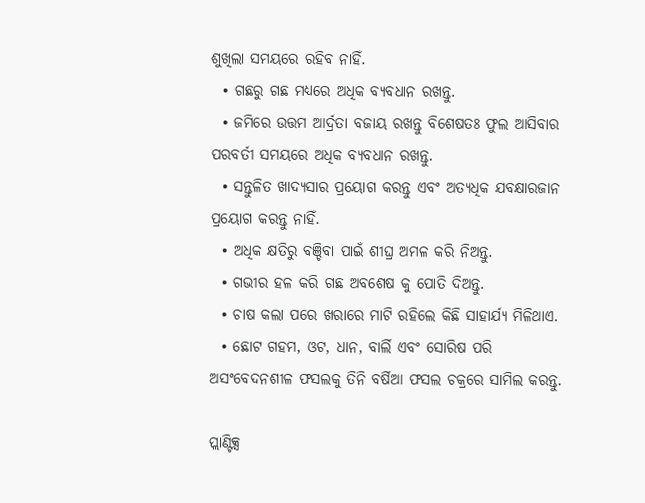ଶୁଖିଲା ସମୟରେ ରହିବ ନାହିଁ.
  • ଗଛରୁ ଗଛ ମଧ୍ୟରେ ଅଧିକ ବ୍ୟବଧାନ ରଖନ୍ତୁ.
  • ଜମିରେ ଉତ୍ତମ ଆର୍ଦ୍ରତା ବଜାୟ ରଖନ୍ତୁ ବିଶେଷତଃ ଫୁଲ ଆସିବାର ପରବର୍ତୀ ସମୟରେ ଅଧିକ ବ୍ୟବଧାନ ରଖନ୍ତୁ.
  • ସନ୍ତୁଳିତ ଖାଦ୍ୟସାର ପ୍ରୟୋଗ କରନ୍ତୁ ଏବଂ ଅତ୍ୟଧିକ ଯବକ୍ଷାରଜାନ ପ୍ରୟୋଗ କରନ୍ତୁ ନାହିଁ.
  • ଅଧିକ କ୍ଷତିରୁ ବଞ୍ଚିବା ପାଇଁ ଶୀଘ୍ର ଅମଳ କରି ନିଅନ୍ତୁ.
  • ଗଭୀର ହଳ କରି ଗଛ ଅବଶେଷ କୁ ପୋତି ଦିଅନ୍ତୁ.
  • ଚାଷ କଲା ପରେ ଖରାରେ ମାଟି ରହିଲେ କିଛି ସାହାର୍ଯ୍ୟ ମିଳିଥାଏ.
  • ଛୋଟ ଗହମ, ଓଟ, ଧାନ, ବାର୍ଲି ଏବଂ ସୋରିଷ ପରି ଅସଂବେଦନଶୀଳ ଫସଲକୁ ତିନି ବର୍ଷିଆ ଫସଲ ଚକ୍ରରେ ସାମିଲ କରନ୍ତୁ.

ପ୍ଲାଣ୍ଟିକ୍ସ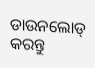ଡାଉନଲୋଡ୍ କରନ୍ତୁ